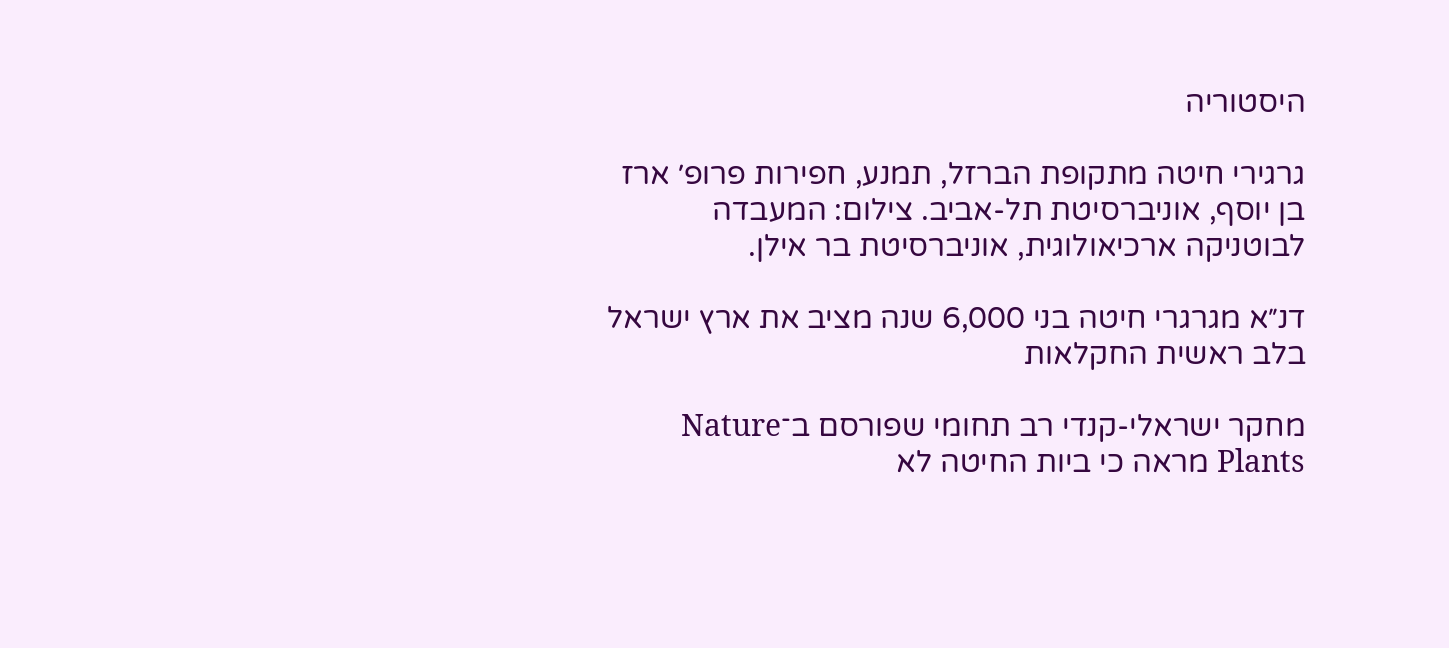היסטוריה

גרגירי חיטה מתקופת הברזל, תמנע, חפירות פרופ׳ ארז בן יוסף, אוניברסיטת תל-אביב. צילום: המעבדה לבוטניקה ארכיאולוגית, אוניברסיטת בר אילן.

דנ״א מגרגרי חיטה בני 6,000 שנה מציב את ארץ ישראל בלב ראשית החקלאות

מחקר ישראלי-קנדי רב תחומי שפורסם ב־Nature Plants מראה כי ביות החיטה לא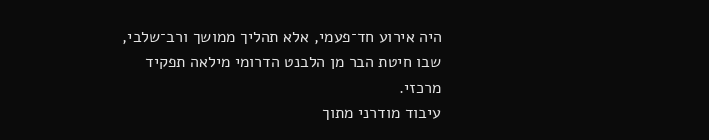היה אירוע חד־פעמי, אלא תהליך ממושך ורב־שלבי, שבו חיטת הבר מן הלבנט הדרומי מילאה תפקיד מרכזי.
עיבוד מודרני מתוך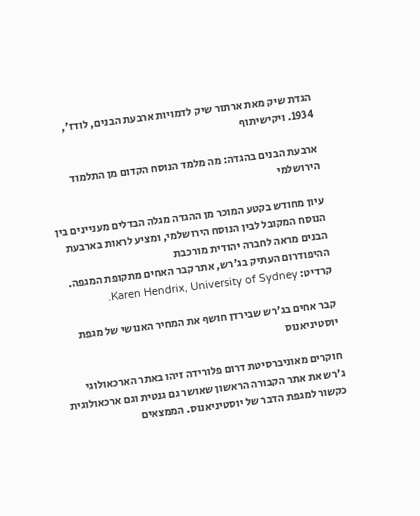הגדת שיק מאת ארתור שיק לדמויות ארבעת הבנים, לודז', 1934. ויקישיתוף

ארבעת הבנים בהגדה: מה מלמד הנוסח הקדום מן התלמוד הירושלמי

עיון מחודש בקטע המוכר מן ההגדה מגלה הבדלים מעניינים בין הנוסח המקובל לבין הנוסח הירושלמי, ומציע לראות בארבעת הבנים מראה לחברה יהודית מורכבת
ההיפודרום העתיק בג'רש, אתר קבר האחים מתקופת המגפה. קרדיט: Karen Hendrix, University of Sydney.

קבר אחים בג'רש שבירדן חושף את המחיר האנושי של מגפת יוסטיניאנוס

חוקרים מאוניברסיטת דרום פלורידה זיהו באתר הארכאולוגי ג'רש את אתר הקבורה הראשון שאושר גם גנטית וגם ארכאולוגית כקשור למגפת הדבר של יוסטיניאנוס. הממצאים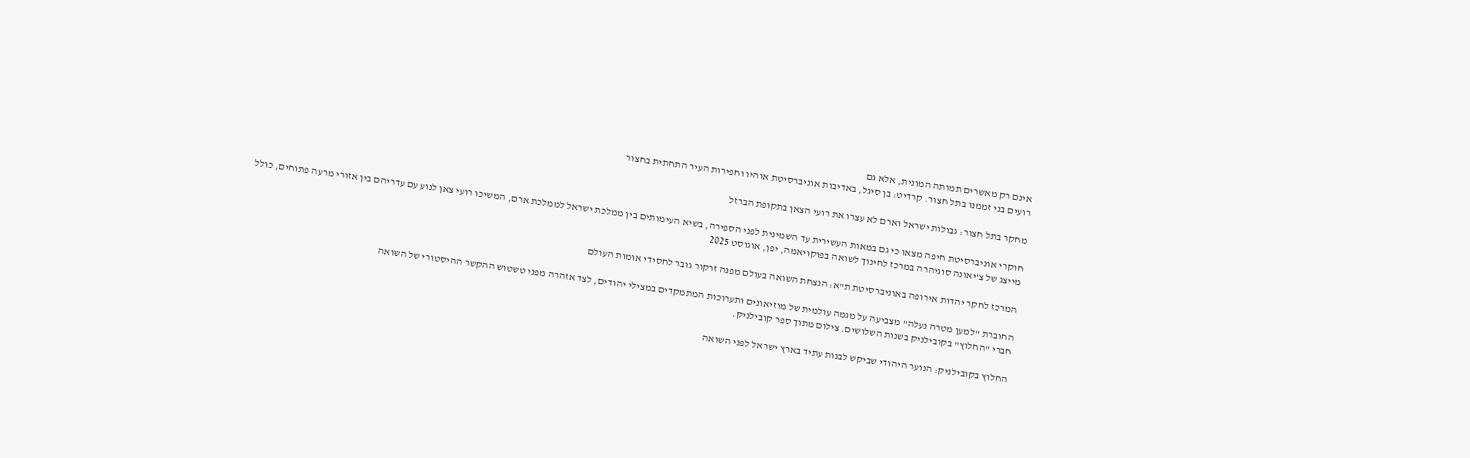אינם רק מאשרים תמותה המונית, אלא גם
רועים בני זממנו בתל חצור. קרדיט: בן סיגל, באדיבות אוניברסיטת אוהיו וחפירות העיר התחתית בחצור

מחקר בתל חצור: גבולות ישראל וארם לא עצרו את רועי הצאן בתקופת הברזל

חוקרי אוניברסיטת חיפה מצאו כי גם במאות העשירית עד השמינית לפני הספירה, בשיא העימותים בין ממלכת ישראל לממלכת ארם, המשיכו רועי צאן לנוע עם עדריהם בין אזורי מרעה פתוחים, כולל
מייצג של צ'יאונה סוגיהרה במרכז לחינוך לשואה בפוקויאמה, יפן, אוגוסט 2025

המרכז לחקר יהדות אירופה באוניברסיטת ת"א: הנצחת השואה בעולם מפנה זרקור גובר לחסידי אומות העולם

החוברת "למען מטרה נעלה" מצביעה על מגמה עולמית של מוזיאונים ותערוכות המתמקדים במצילי יהודים, לצד אזהרה מפני טשטוש ההקשר ההיסטורי של השואה
חברי "החלוץ" בקובילניק בשנות השלושים. צילום מתוך ספר קובילניק.

החלוץ בקובילניק: הנוער היהודי שביקש לבנות עתיד בארץ ישראל לפני השואה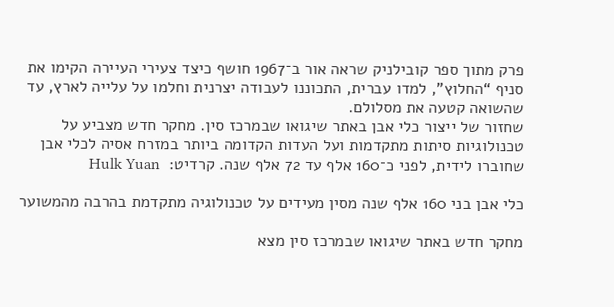פרק מתוך ספר קובילניק שראה אור ב־1967 חושף כיצד צעירי העיירה הקימו את סניף “החלוץ”, למדו עברית, התכוננו לעבודה יצרנית וחלמו על עלייה לארץ, עד שהשואה קטעה את מסלולם.
שחזור של ייצור כלי אבן באתר שיגואו שבמרכז סין. מחקר חדש מצביע על טכנולוגיות סיתות מתקדמות ועל העדות הקדומה ביותר במזרח אסיה לכלי אבן שחוברו לידית, לפני כ־160 אלף עד 72 אלף שנה. קרדיט:  Hulk Yuan

כלי אבן בני 160 אלף שנה מסין מעידים על טכנולוגיה מתקדמת בהרבה מהמשוער

מחקר חדש באתר שיגואו שבמרכז סין מצא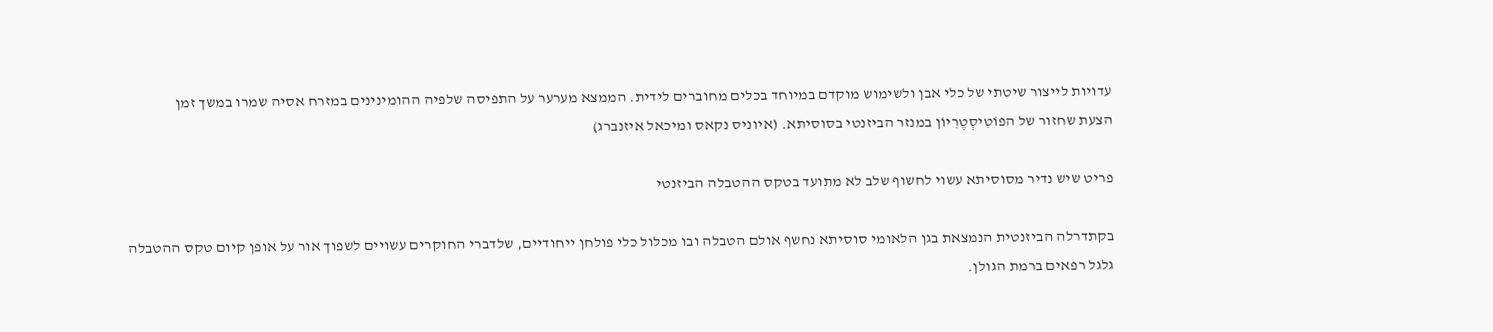עדויות לייצור שיטתי של כלי אבן ולשימוש מוקדם במיוחד בכלים מחוברים לידית. הממצא מערער על התפיסה שלפיה ההומינינים במזרח אסיה שמרו במשך זמן
הצעת שחזור של הפוֹטִיסְטֶרִיוֹן במנזר הביזנטי בסוסיתא. (איוניס נקאס ומיכאל איזנברג)

פריט שיש נדיר מסוסיתא עשוי לחשוף שלב לא מתועד בטקס ההטבלה הביזנטי

בקתדרלה הביזנטית הנמצאת בגן הלאומי סוסיתא נחשף אולם הטבלה ובו מכלול כלי פולחן ייחודיים, שלדברי החוקרים עשויים לשפוך אור על אופן קיום טקס ההטבלה
גלגל רפאים ברמת הגולן.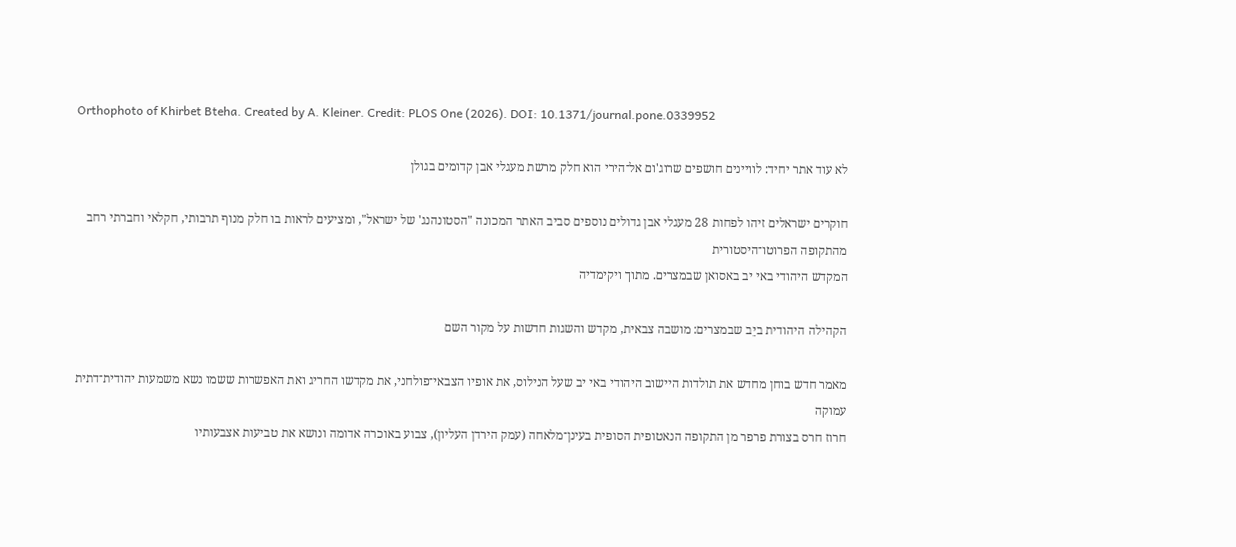Orthophoto of Khirbet Bteha. Created by A. Kleiner. Credit: PLOS One (2026). DOI: 10.1371/journal.pone.0339952

לא עוד אתר יחיד: לוויינים חושפים שרוג'ום אל־הירי הוא חלק מרשת מעגלי אבן קדומים בגולן

חוקרים ישראלים זיהו לפחות 28 מעגלי אבן גדולים נוספים סביב האתר המכונה "הסטונהנג' של ישראל", ומציעים לראות בו חלק מנוף תרבותי, חקלאי וחברתי רחב מהתקופה הפרוטו־היסטורית
המקדש היהודי באי יב באסואן שבמצרים. מתוך ויקימדיה

הקהילה היהודית ביֵב שבמצרים: מושבה צבאית, מקדש והשגות חדשות על מקור השם

מאמר חדש בוחן מחדש את תולדות היישוב היהודי באי יב שעל הנילוס, את אופיו הצבאי־פולחני, את מקדשו החריג ואת האפשרות ששמו נשא משמעות יהודית־דתית עמוקה
חרוז חרס בצורת פרפר מן התקופה הנאטופית הסופית בעינן־מלאחה (עמק הירדן העליון), צבוע באוכרה אדומה ונושא את טביעות אצבעותיו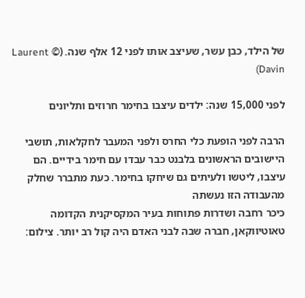של הילד, כבן עשר, שעיצב אותו לפני 12 אלף שנה. (© Laurent Davin)

לפני 15,000 שנה: ילדים עיצבו בחימר חרוזים ותליונים

הרבה לפני הופעת כלי החרס ולפני המעבר לחקלאות, תושבי היישובים הראשונים בלבנט כבר עבדו עם חימר בידיים. הם עיצבו, ליטשו ולעיתים גם שיחקו בחימר. כעת מתברר שחלק מהעבודה הזו נעשתה
כיכר רחבה ושדרות פתוחות בעיר המקסיקנית הקדומה טאוטיווקאן, חברה שבה לבני האדם היה קול רב יותר. צילום: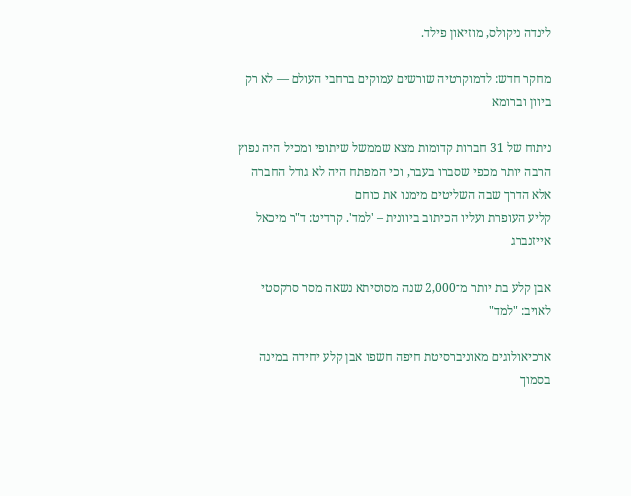לינדה ניקולס, מוזיאון פילד.

מחקר חדש: לדמוקרטיה שורשים עמוקים ברחבי העולם — לא רק ביוון וברומא

ניתוח של 31 חברות קדומות מצא שממשל שיתופי ומכיל היה נפוץ הרבה יותר מכפי שסברו בעבר, וכי המפתח היה לא גודל החברה אלא הדרך שבה השליטים מימנו את כוחם
קליע העופרת ועליו הכיתוב ביוונית – 'למד'. קרדיט: ד"ר מיכאל אייזנברג

אבן קלע בת יותר מ־2,000 שנה מסוסיתא נשאה מסר סרקסטי לאויב: "למד"

ארכיאולוגים מאוניברסיטת חיפה חשפו אבן קלע יחידה במינה בסמוך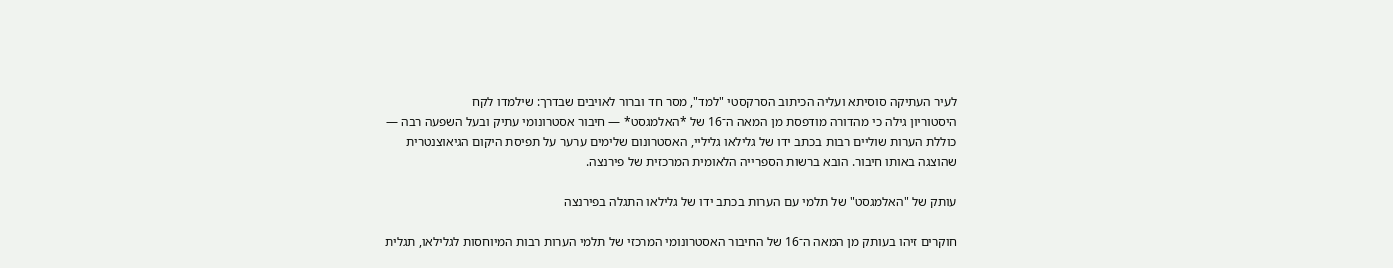לעיר העתיקה סוסיתא ועליה הכיתוב הסרקסטי "למד", מסר חד וברור לאויבים שבדרך: שילמדו לקח
היסטוריון גילה כי מהדורה מודפסת מן המאה ה־16 של *האלמגסט* — חיבור אסטרונומי עתיק ובעל השפעה רבה — כוללת הערות שוליים רבות בכתב ידו של גלילאו גליליי, האסטרונום שלימים ערער על תפיסת היקום הגיאוצנטרית שהוצגה באותו חיבור. הובא ברשות הספרייה הלאומית המרכזית של פירנצה.

עותק של "האלמגסט" של תלמי עם הערות בכתב ידו של גלילאו התגלה בפירנצה

חוקרים זיהו בעותק מן המאה ה־16 של החיבור האסטרונומי המרכזי של תלמי הערות רבות המיוחסות לגלילאו, תגלית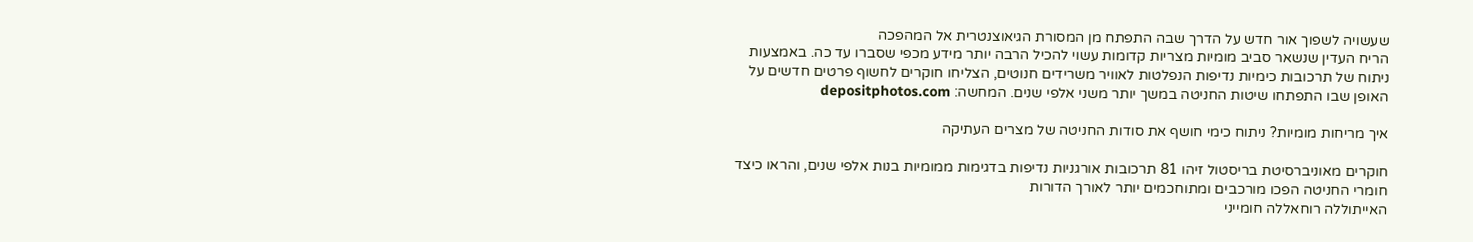שעשויה לשפוך אור חדש על הדרך שבה התפתח מן המסורת הגיאוצנטרית אל המהפכה
הריח העדין שנשאר סביב מומיות מצריות קדומות עשוי להכיל הרבה יותר מידע מכפי שסברו עד כה. באמצעות ניתוח של תרכובות כימיות נדיפות הנפלטות לאוויר משרידים חנוטים, הצליחו חוקרים לחשוף פרטים חדשים על האופן שבו התפתחו שיטות החניטה במשך יותר משני אלפי שנים. המחשה: depositphotos.com

איך מריחות מומיות? ניתוח כימי חושף את סודות החניטה של מצרים העתיקה

חוקרים מאוניברסיטת בריסטול זיהו 81 תרכובות אורגניות נדיפות בדגימות ממומיות בנות אלפי שנים, והראו כיצד חומרי החניטה הפכו מורכבים ומתוחכמים יותר לאורך הדורות
האייתוללה רוחאללה חומייני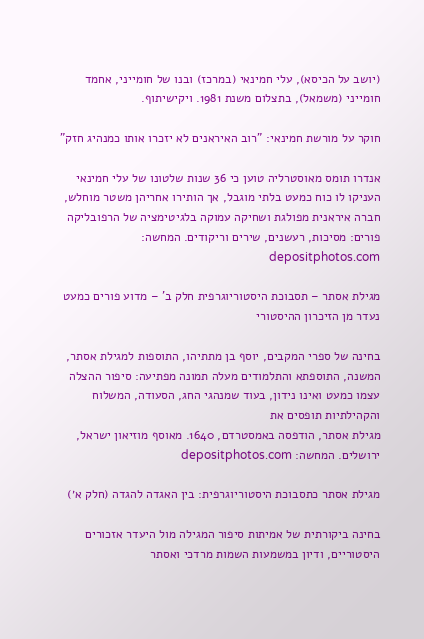(יושב על הכיסא), עלי חמינאי (במרכז) ובנו של חומייני, אחמד חומייני (משמאל), בתצלום משנת 1981. ויקישיתוף.

חוקר על מורשת חמינאי: "רוב האיראנים לא יזכרו אותו כמנהיג חזק"

אנדרו תומס מאוסטרליה טוען כי 36 שנות שלטונו של עלי חמינאי העניקו לו כוח כמעט בלתי מוגבל, אך הותירו אחריהן משטר מוחלש, חברה איראנית מפולגת ושחיקה עמוקה בלגיטימציה של הרפובליקה
פורים: מסיכות, רעשנים, שירים וריקודים. המחשה: depositphotos.com

מגילת אסתר – תסבוכת היסטוריוגרפית חלק ב' – מדוע פורים כמעט נעדר מן הזיכרון ההיסטורי

בחינה של ספרי המקבים, יוסף בן מתתיהו, התוספות למגילת אסתר, המשנה, התוספתא והתלמודים מעלה תמונה מפתיעה: סיפור ההצלה עצמו כמעט ואינו נידון, בעוד שמנהגי החג, הסעודה, המשלוח והקהילתיות תופסים את
מגילת אסתר, הודפסה באמסטרדם, 1640. מאוסף מוזיאון ישראל, ירושלים. המחשה: depositphotos.com

מגילת אסתר כתסבוכת היסטוריוגרפית: בין האגדה להגדה (חלק א׳)

בחינה ביקורתית של אמיתות סיפור המגילה מול היעדר אזכורים היסטוריים, ודיון במשמעות השמות מרדכי ואסתר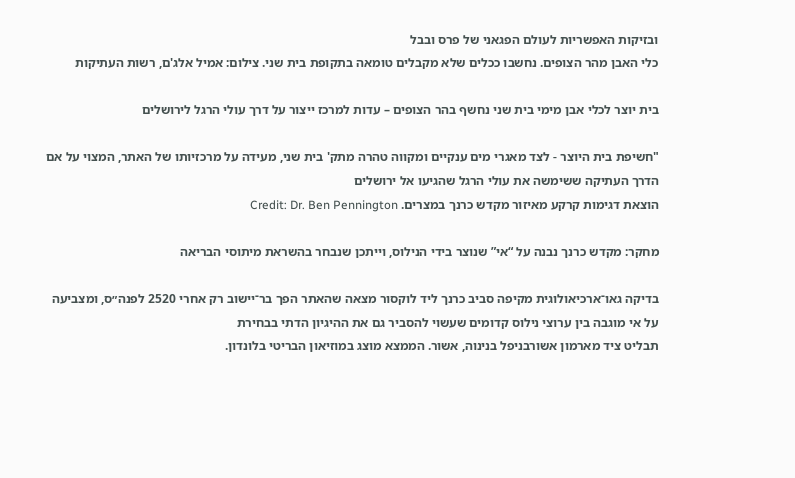ובזיקות האפשריות לעולם הפגאני של פרס ובבל
כלי האבן מהר הצופים. נחשבו ככלים שלא מקבלים טומאה בתקופת בית שני. צילום: אמיל אלג'ם, רשות העתיקות

בית יוצר לכלי אבן מימי בית שני נחשף בהר הצופים – עדות למרכז ייצור על דרך עולי הרגל לירושלים

"חשיפת בית היוצר - לצד מאגרי מים ענקיים ומקווה טהרה מתק' בית שני, מעידה על מרכזיותו של האתר, המצוי על אם הדרך העתיקה ששימשה את עולי הרגל שהגיעו אל ירושלים
הוצאת דגימות קרקע מאיזור מקדש כרנך במצרים. Credit: Dr. Ben Pennington

מחקר: מקדש כרנך נבנה על “אי” שנוצר בידי הנילוס, וייתכן שנבחר בהשראת מיתוסי הבריאה

בדיקה גאו־ארכיאולוגית מקיפה סביב כרנך ליד לוקסור מצאה שהאתר הפך בר־יישוב רק אחרי 2520 לפנה״ס, ומצביעה על אי מוגבה בין ערוצי נילוס קדומים שעשוי להסביר גם את ההיגיון הדתי בבחירת
תבליט ציד מארמון אשורבניפל בנינוה, אשור. הממצא מוצג במוזיאון הבריטי בלונדון.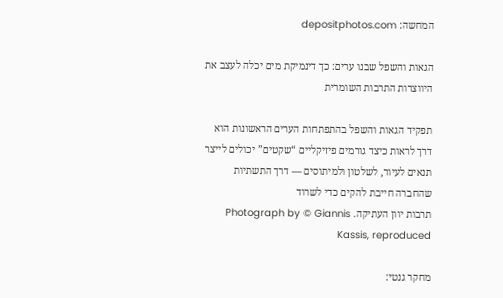המחשה: depositphotos.com

הגאות והשפל שבנו ערים: כך דינמיקת מים יכלה לעצב את היווצרות התרבות השומרית

תפקיד הגאות והשפל בהתפתחות הערים הראשונות הוא דרך לראות כיצד גורמים פיזיקליים “שקטים” יכולים לייצר תנאים לעיור, לשלטון ולמיתוסים — דרך התשתיות שהחברה חייבת להקים כדי לשרוד
תרבות יוון העתיקה. Photograph by © Giannis Kassis, reproduced

מחקר גנטי: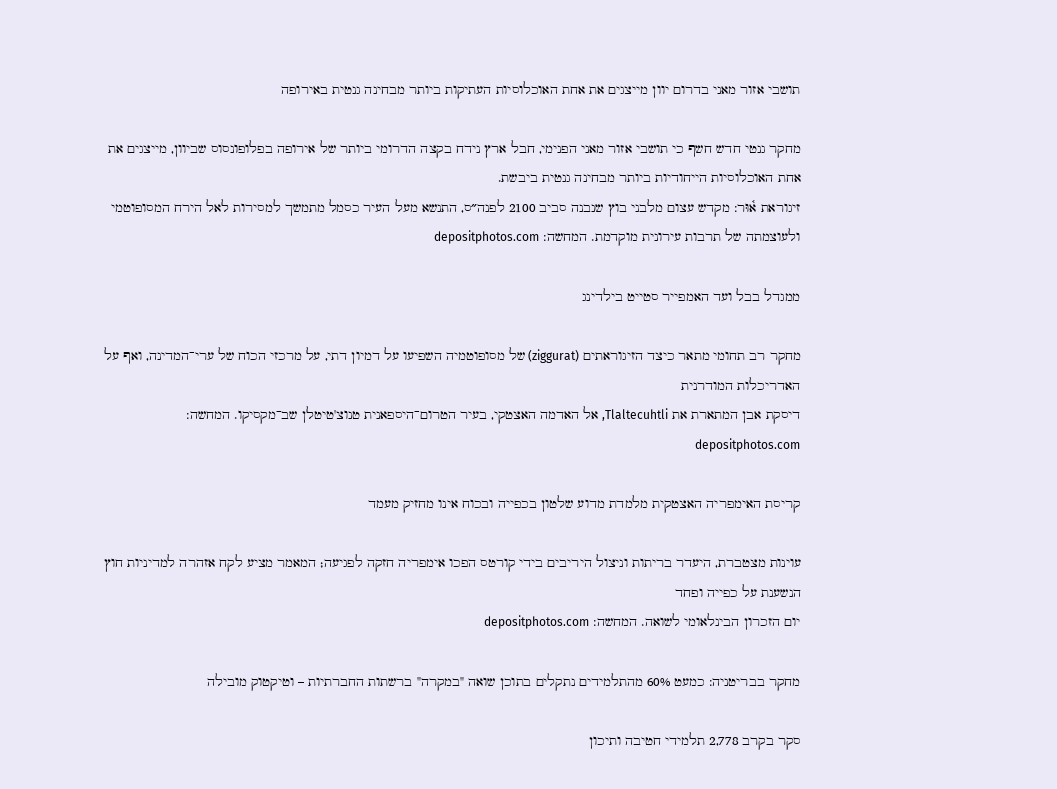תושבי אזור מאני בדרום יוון מייצגים את אחת האוכלוסיות העתיקות ביותר מבחינה גנטית באירופה

מחקר גנטי חדש חשף כי תושבי אזור מאני הפנימי, חבל ארץ נידח בקצה הדרומי ביותר של אירופה בפלופונסוס שביוון, מייצגים את אחת האוכלוסיות הייחודיות ביותר מבחינה גנטית ביבשת.
זיגוראת א֫וּר: מקדש עצום מלבני בוץ שנבנה סביב 2100 לפנה״ס, התנשא מעל העיר כסמל מתמשך למסירות לאל הירח המסופוטמי ולעוצמתה של תרבות עירונית מוקדמת. המחשה: depositphotos.com

ממגדל בבל ועד האמפייר סטייט בילדינג

מחקר רב תחומי מתאר כיצד הזיגוראתים (ziggurat) של מסופוטמיה השפיעו על דמיון דתי, על מרכזי הכוח של ערי־המדינה, ואף על האדריכלות המודרנית
דיסקת אבן המתארת את Tlaltecuhtli, אל האדמה האצטקי, בעיר הטרום־היספאנית טנוצ'טיטלן שב־מקסיקו. המחשה: depositphotos.com

קריסת האימפריה האצטקית מלמדת מדוע שלטון בכפייה ובכוח אינו מחזיק מעמד

עוינות מצטברת, היעדר בריתות וניצול היריבים בידי קורטס הפכו אימפריה חזקה לפגיעה; המאמר מציע לקח אזהרה למדיניות חוץ הנשענת על כפייה ופחד
יום הזכרון הבינלאומי לשואה. המחשה: depositphotos.com

מחקר בבריטניה: כמעט 60% מהתלמידים נתקלים בתוכן שואה "במקרה" ברשתות החברתיות – וטיקטוק מובילה

סקר בקרב 2,778 תלמידי חטיבה ותיכון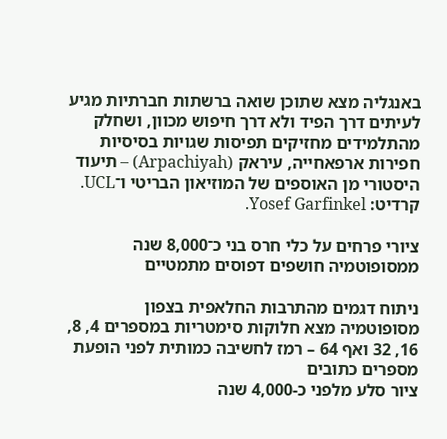באנגליה מצא שתוכן שואה ברשתות חברתיות מגיע לעיתים דרך הפיד ולא דרך חיפוש מכוון, ושחלק מהתלמידים מחזיקים תפיסות שגויות בסיסיות
חפירות ארפאחייה, עיראק (Arpachiyah) – תיעוד היסטורי מן האוספים של המוזיאון הבריטי ו־UCL. קרדיט: Yosef Garfinkel.

ציורי פרחים על כלי חרס בני כ־8,000 שנה ממסופוטמיה חושפים דפוסים מתמטיים

ניתוח דגמים מהתרבות החלאפית בצפון מסופוטמיה מצא חלוקות סימטריות במספרים 4, 8, 16, 32 ואף 64 – רמז לחשיבה כמותית לפני הופעת מספרים כתובים
ציור סלע מלפני כ-4,000 שנה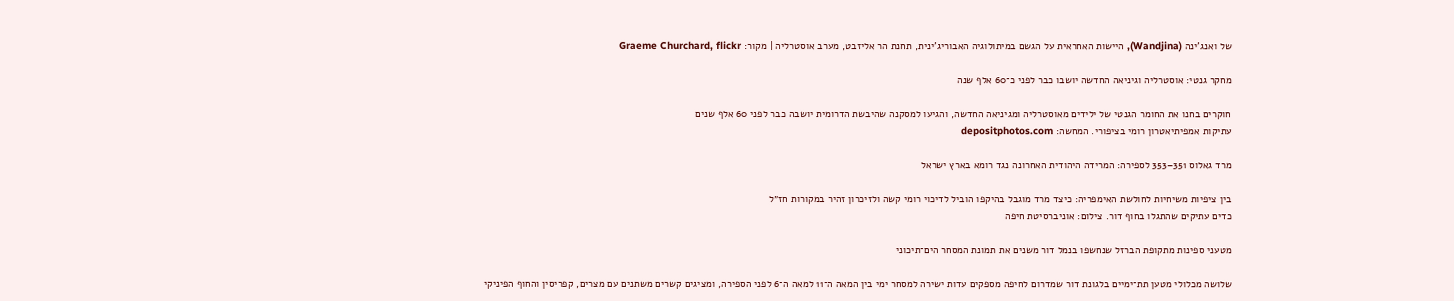של ואנג'ינה (Wandjina), היישות האחראית על הגשם במיתולוגיה האבוריג'ינית, תחנת הר אליזבט, מערב אוסטרליה | מקור: Graeme Churchard, flickr

מחקר גנטי: אוסטרליה וגיניאה החדשה יושבו כבר לפני כ־60 אלף שנה

חוקרים בחנו את החומר הגנטי של ילידים מאוסטרליה ומגיניאה החדשה, והגיעו למסקנה שהיבשת הדרומית יושבה כבר לפני 60 אלף שנים
עתיקות אמפיתיאטרון רומי בציפורי. המחשה: depositphotos.com

מרד גאלוס 351–353 לספירה: המרידה היהודית האחרונה נגד רומא בארץ ישראל

בין ציפיות משיחיות לחולשת האימפריה: כיצד מרד מוגבל בהיקפו הוביל לדיכוי רומי קשה ולזיכרון זהיר במקורות חז״ל
כדים עתיקים שהתגלו בחוף דור. צילום: אוניברסיטת חיפה

מטעני ספינות מתקופת הברזל שנחשפו בנמל דור משנים את תמונת המסחר הים־תיכוני

שלושה מכלולי מטען תת־ימיים בלגונת דור שמדרום לחיפה מספקים עדות ישירה למסחר ימי בין המאה ה־11 למאה ה־6 לפני הספירה, ומציגים קשרים משתנים עם מצרים, קפריסין והחוף הפיניקי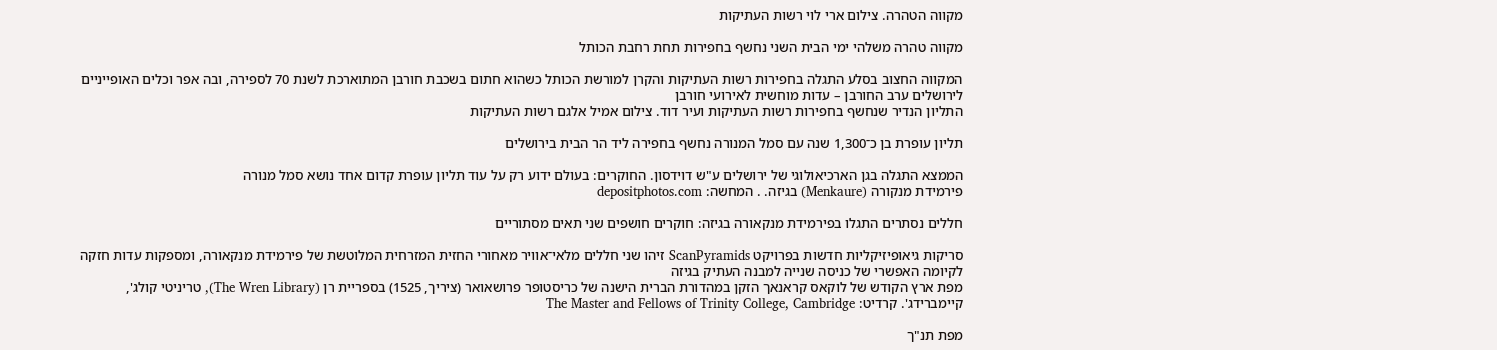מקווה הטהרה. צילום ארי לוי רשות העתיקות

מקווה טהרה משלהי ימי הבית השני נחשף בחפירות תחת רחבת הכותל

המקווה החצוב בסלע התגלה בחפירות רשות העתיקות והקרן למורשת הכותל כשהוא חתום בשכבת חורבן המתוארכת לשנת 70 לספירה, ובה אפר וכלים האופייניים לירושלים ערב החורבן – עדות מוחשית לאירועי חורבן
התליון הנדיר שנחשף בחפירות רשות העתיקות ועיר דוד. צילום אמיל אלגם רשות העתיקות

תליון עופרת בן כ־1,300 שנה עם סמל המנורה נחשף בחפירה ליד הר הבית בירושלים

הממצא התגלה בגן הארכיאולוגי של ירושלים ע"ש דוידסון. החוקרים: בעולם ידוע רק על עוד תליון עופרת קדום אחד נושא סמל מנורה
פירמידת מנקורה (Menkaure) בגיזה. . המחשה: depositphotos.com

חללים נסתרים התגלו בפירמידת מנקאורה בגיזה: חוקרים חושפים שני תאים מסתוריים

סריקות גיאופיזיקליות חדשות בפרויקט ScanPyramids זיהו שני חללים מלאי־אוויר מאחורי החזית המזרחית המלוטשת של פירמידת מנקאורה, ומספקות עדות חזקה לקיומה האפשרי של כניסה שנייה למבנה העתיק בגיזה
מפת ארץ הקודש של לוקאס קראנאך הזקן במהדורת הברית הישנה של כריסטופר פרושאואר (ציריך, 1525) בספריית רן (The Wren Library), טריניטי קולג', קיימברידג'. קרדיט: The Master and Fellows of Trinity College, Cambridge

מפת תנ"ך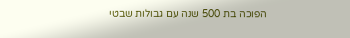הפוכה בת 500 שנה עם גבולות שבטי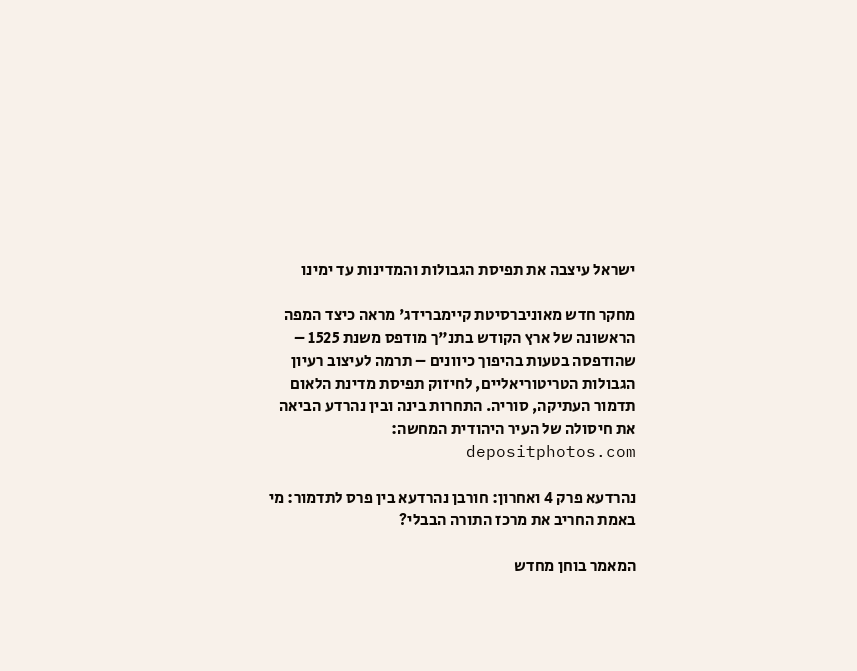ישראל עיצבה את תפיסת הגבולות והמדינות עד ימינו

מחקר חדש מאוניברסיטת קיימברידג' מראה כיצד המפה הראשונה של ארץ הקודש בתנ"ך מודפס משנת 1525 – שהודפסה בטעות בהיפוך כיוונים – תרמה לעיצוב רעיון הגבולות הטריטוריאליים, לחיזוק תפיסת מדינת הלאום
תדמור העתיקה, סוריה. התחרות בינה ובין נהרדע הביאה את חיסולה של העיר היהודית המחשה: depositphotos.com

נהרדעא פרק 4 ואחרון: חורבן נהרדעא בין פרס לתדמור: מי באמת החריב את מרכז התורה הבבלי?

המאמר בוחן מחדש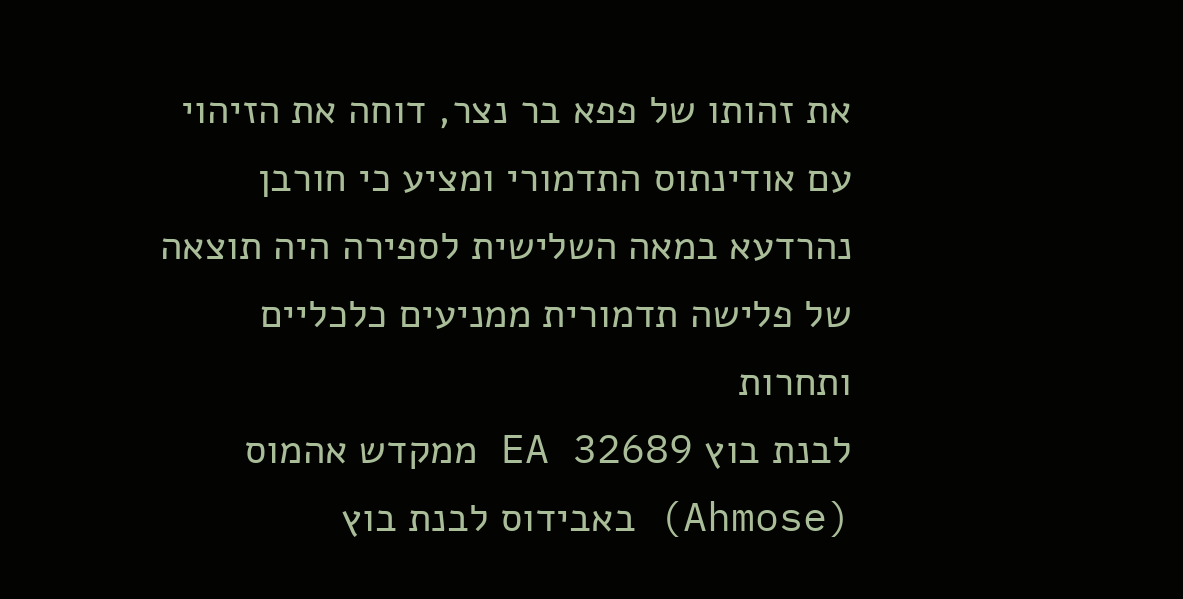את זהותו של פפא בר נצר, דוחה את הזיהוי עם אודינתוס התדמורי ומציע כי חורבן נהרדעא במאה השלישית לספירה היה תוצאה של פלישה תדמורית ממניעים כלכליים ותחרות
לבנת בוץ EA 32689 ממקדש אהמוס (Ahmose) באבידוס לבנת בוץ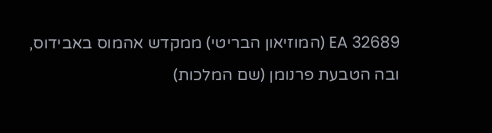EA 32689 (המוזיאון הבריטי) ממקדש אהמוס באבידוס, ובה הטבעת פרנומן (שם המלכות)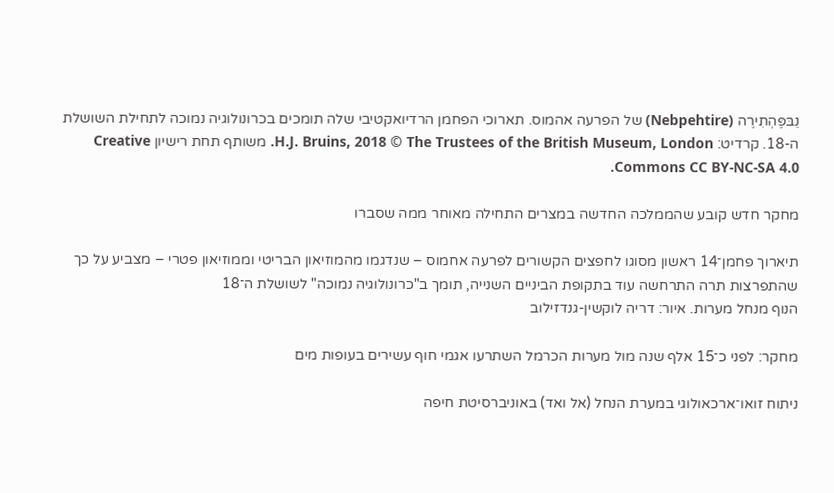נֵבּפֶּהְתִירֶה (Nebpehtire) של הפרעה אהמוס. תארוכי הפחמן הרדיואקטיבי שלה תומכים בכרונולוגיה נמוכה לתחילת השושלת ה-18. קרדיט: H.J. Bruins, 2018 © The Trustees of the British Museum, London. משותף תחת רישיון Creative Commons CC BY-NC-SA 4.0.

מחקר חדש קובע שהממלכה החדשה במצרים התחילה מאוחר ממה שסברו

תיארוך פחמן־14 ראשון מסוגו לחפצים הקשורים לפרעה אחמוס – שנדגמו מהמוזיאון הבריטי וממוזיאון פטרי – מצביע על כך שהתפרצות תרה התרחשה עוד בתקופת הביניים השנייה, תומך ב"כרונולוגיה נמוכה" לשושלת ה־18
הנוף מנחל מערות. איור: דריה לוקשין-גנדזילוב

מחקר: לפני כ־15 אלף שנה מול מערות הכרמל השתרעו אגמי חוף עשירים בעופות מים

ניתוח זואו־ארכאולוגי במערת הנחל (אל ואד) באוניברסיטת חיפה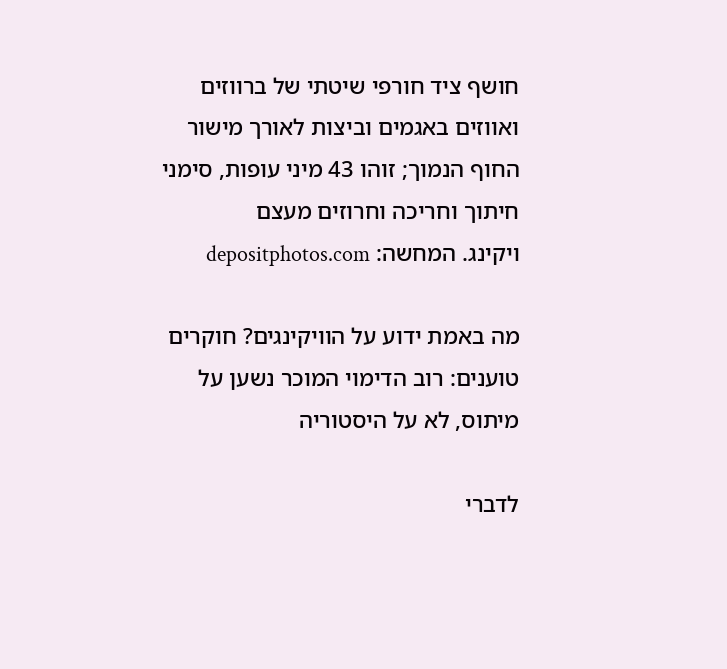חושף ציד חורפי שיטתי של ברווזים ואווזים באגמים וביצות לאורך מישור החוף הנמוך; זוהו 43 מיני עופות, סימני חיתוך וחריכה וחרוזים מעצם
ויקינג. המחשה: depositphotos.com

מה באמת ידוע על הוויקינגים? חוקרים טוענים: רוב הדימוי המוכר נשען על מיתוס, לא על היסטוריה

לדברי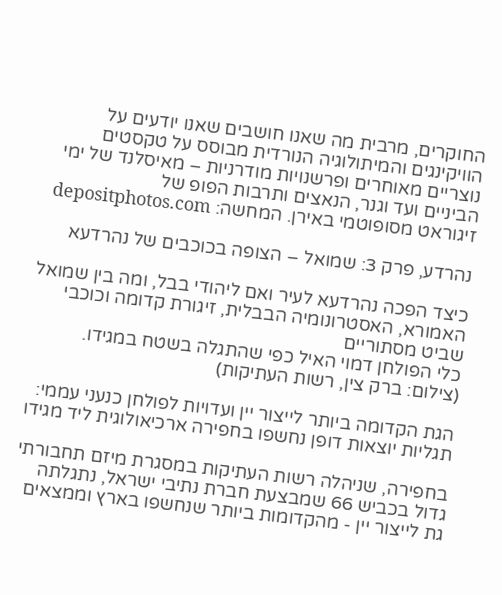החוקרים, מרבית מה שאנו חושבים שאנו יודעים על הוויקינגים והמיתולוגיה הנורדית מבוסס על טקסטים נוצריים מאוחרים ופרשנויות מודרניות – מאיסלנד של ימי הביניים ועד וגנר, הנאצים ותרבות הפופ של
זיגוראט מסופוטמי באירן. המחשה: depositphotos.com

נהרדע, פרק 3: שמואל – הצופה בכוכבים של נהרדעא

כיצד הפכה נהרדעא לעיר ואם ליהודי בבל, ומה בין שמואל האמורא, האסטרונומיה הבבלית, זיגורת קדומה וכוכבי שביט מסתוריים
כלי הפולחן דמוי האיל כפי שהתגלה בשטח במגידו. (צילום: ברק צין, רשות העתיקות)

הגת הקדומה ביותר לייצור יין ועדויות לפולחן כנעני עממי: תגליות יוצאות דופן נחשפו בחפירה ארכיאולוגית ליד מגידו

בחפירה, שניהלה רשות העתיקות במסגרת מיזם תחבורתי גדול בכביש 66 שמבצעת חברת נתיבי ישראל, נתגלתה גת לייצור יין - מהקדומות ביותר שנחשפו בארץ וממצאים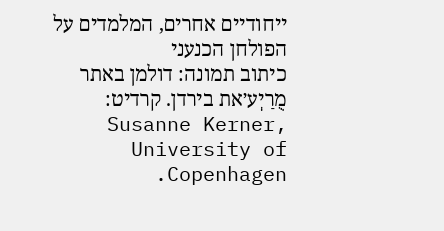ייחודיים אחרים, המלמדים על הפולחן הכנעני
כיתוב תמונה: דולמן באתר מֻרַיְע׳את בירדן. קרדיט: Susanne Kerner, University of Copenhagen.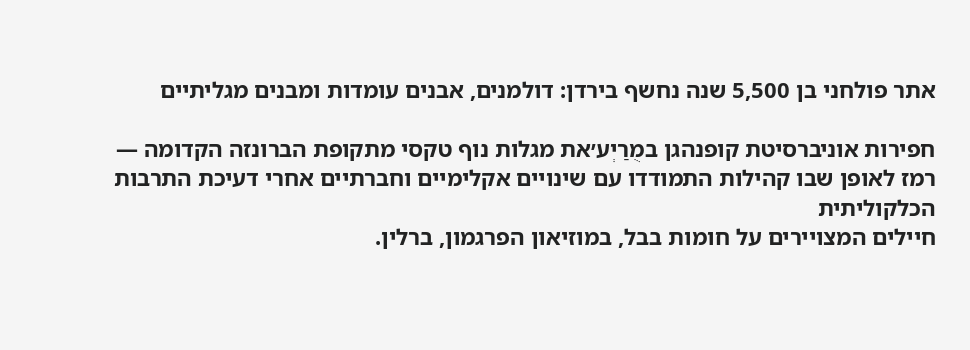אתר פולחני בן 5,500 שנה נחשף בירדן: דולמנים, אבנים עומדות ומבנים מגליתיים

חפירות אוניברסיטת קופנהגן במֻרַיְע׳את מגלות נוף טקסי מתקופת הברונזה הקדומה — רמז לאופן שבו קהילות התמודדו עם שינויים אקלימיים וחברתיים אחרי דעיכת התרבות הכלקוליתית
חיילים המצויירים על חומות בבל, במוזיאון הפרגמון, ברלין.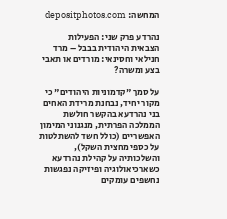המחשה: depositphotos.com

נהרדע פרק שני: הפעילות הצבאית היהודית בבבל – מרד חנילאי וחסינאי: מורדים או תאבי בצע ומשרה?

על סמך "קדמוניות היהודים" כי מקור יחיד, נבחנת מרידת האחים בני נהרדעא בהקשר חולשת הממלכה הפרתית, מנגנוני המימון האפשריים (כולל חשד להשתלטות על כספי מחצית השקל), והשלכותיה על קהילת נהרדעא
כשארכיאולוגיה ופיזיקה נפגשות נחשפים עומקים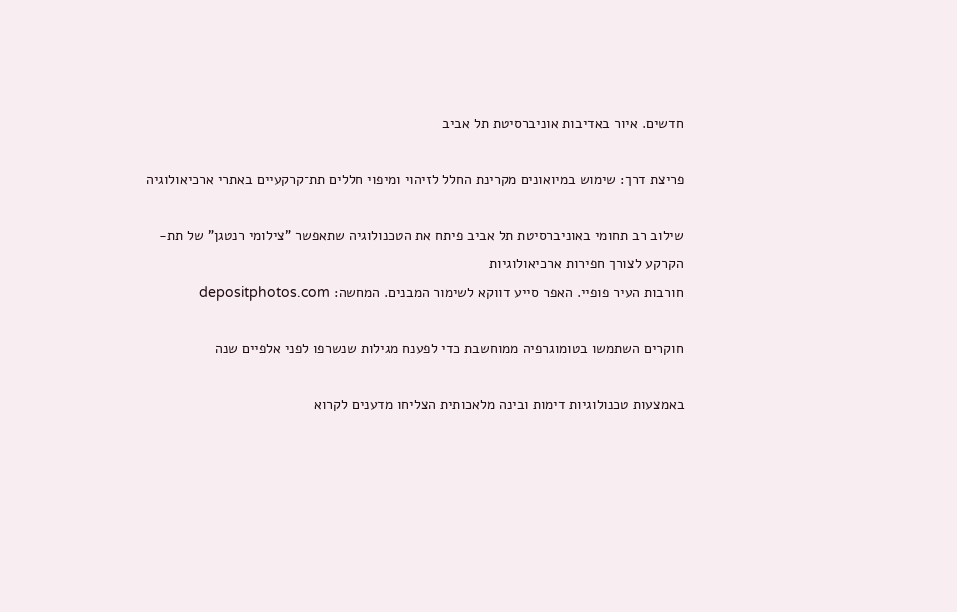חדשים. איור באדיבות אוניברסיטת תל אביב

פריצת דרך: שימוש במיואונים מקרינת החלל לזיהוי ומיפוי חללים תת־קרקעיים באתרי ארכיאולוגיה

שילוב רב תחומי באוניברסיטת תל אביב פיתח את הטכנולוגיה שתאפשר "צילומי רנטגן" של תת-הקרקע לצורך חפירות ארכיאולוגיות
חורבות העיר פופיי. האפר סייע דווקא לשימור המבנים. המחשה: depositphotos.com

חוקרים השתמשו בטומוגרפיה ממוחשבת כדי לפענח מגילות שנשרפו לפני אלפיים שנה

באמצעות טכנולוגיות דימות ובינה מלאכותית הצליחו מדענים לקרוא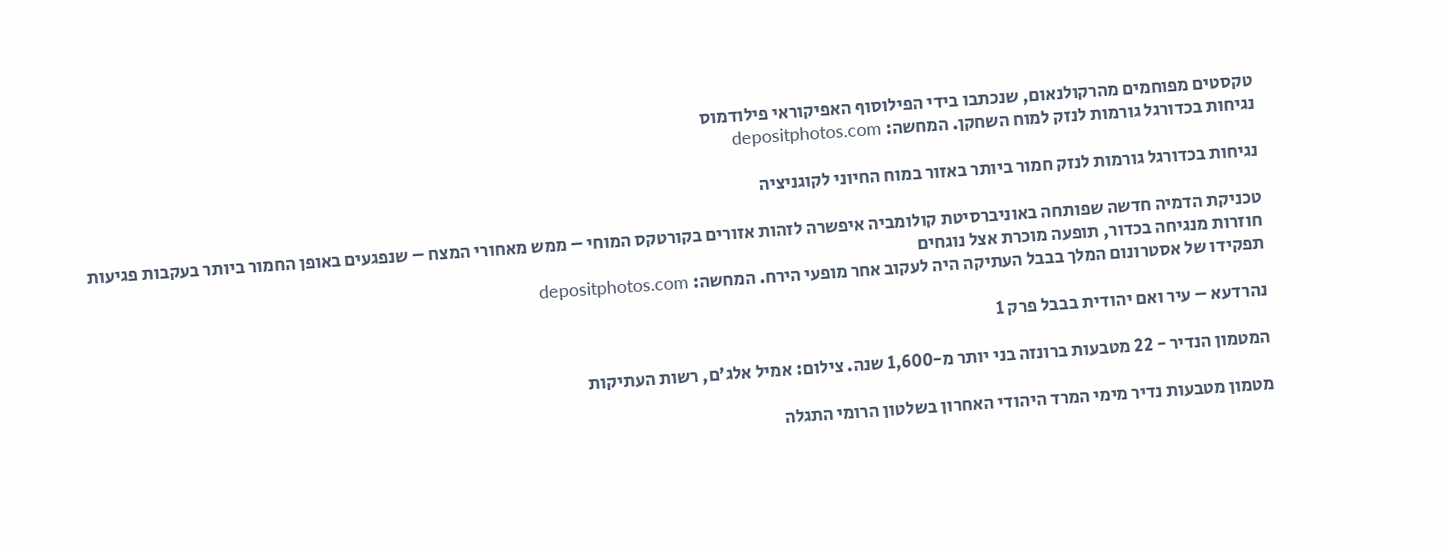טקסטים מפוחמים מהרקולנאום, שנכתבו בידי הפילוסוף האפיקוראי פילודמוס
נגיחות בכדורגל גורמות לנזק למוח השחקן. המחשה: depositphotos.com

נגיחות בכדורגל גורמות לנזק חמור ביותר באזור במוח החיוני לקוגניציה

טכניקת הדמיה חדשה שפותחה באוניברסיטת קולומביה איפשרה לזהות אזורים בקורטקס המוחי – ממש מאחורי המצח – שנפגעים באופן החמור ביותר בעקבות פגיעות חוזרות מנגיחה בכדור, תופעה מוכרת אצל נוגחים
תפקידו של אסטרונום המלך בבבל העתיקה היה לעקוב אחר מופעי הירח. המחשה: depositphotos.com

נהרדעא – עיר ואם יהודית בבבל פרק 1

המטמון הנדיר - 22 מטבעות ברונזה בני יותר מ-1,600 שנה. צילום: אמיל אלג'ם, רשות העתיקות

מטמון מטבעות נדיר מימי המרד היהודי האחרון בשלטון הרומי התגלה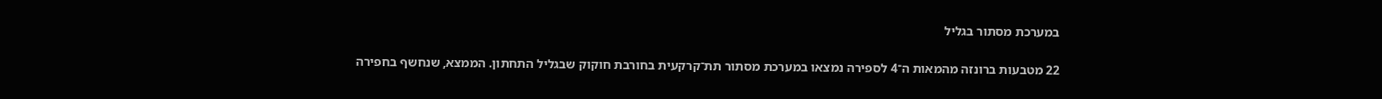במערכת מסתור בגליל

22 מטבעות ברונזה מהמאות ה־4 לספירה נמצאו במערכת מסתור תת־קרקעית בחורבת חוקוק שבגליל התחתון. הממצא, שנחשף בחפירה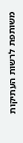משותפת לרשות העתיקות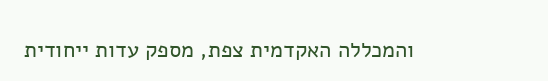והמכללה האקדמית צפת, מספק עדות ייחודית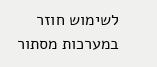לשימוש חוזר במערכות מסתור